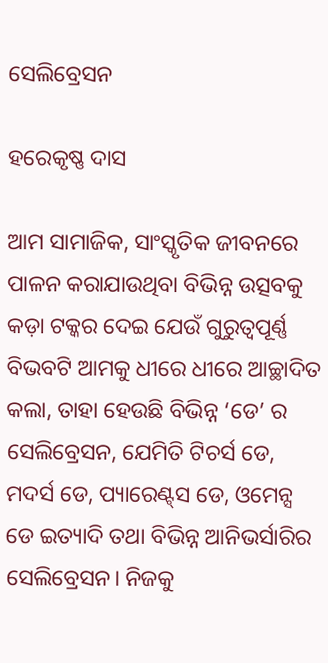ସେଲିବ୍ରେସନ

ହରେକୃଷ୍ଣ ଦାସ

ଆମ ସାମାଜିକ, ସାଂସ୍କୃତିକ ଜୀବନରେ ପାଳନ କରାଯାଉଥିବା ବିଭିନ୍ନ ଉତ୍ସବକୁ କଡ଼ା ଟକ୍କର ଦେଇ ଯେଉଁ ଗୁରୁତ୍ୱପୂର୍ଣ୍ଣ ବିଭବଟି ଆମକୁ ଧୀରେ ଧୀରେ ଆଚ୍ଛାଦିତ କଲା, ତାହା ହେଉଛି ବିଭିନ୍ନ ‘ଡେ’ ର ସେଲିବ୍ରେସନ, ଯେମିତି ଟିଚର୍ସ ଡେ, ମଦର୍ସ ଡେ, ପ୍ୟାରେଣ୍ଟ୍‌ସ ଡେ, ଓମେନ୍ସ ଡେ ଇତ୍ୟାଦି ତଥା ବିଭିନ୍ନ ଆନିଭର୍ସାରିର ସେଲିବ୍ରେସନ। ନିଜକୁ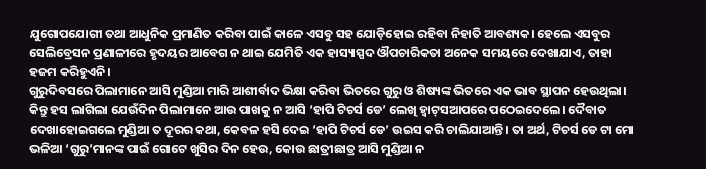ଯୁଗୋପଯୋଗୀ ତଥା ଆଧୁନିକ ପ୍ରମାଣିତ କରିବା ପାଇଁ କାଳେ ଏସବୁ ସହ ଯୋଡ଼ିହୋଇ ରହିବା ନିହାତି ଆବଶ୍ୟକ। ହେଲେ ଏସବୁର ସେଲିବ୍ରେସନ ପ୍ରଣାଳୀରେ ହୃଦୟର ଆବେଗ ନ ଥାଇ ଯେମିତି ଏକ ହାସ୍ୟାସ୍ପଦ ଔପଚାରିକତା ଅନେକ ସମୟରେ ଦେଖାଯାଏ, ତାହା ହଜମ କରିହୁଏନି।
ଗୁରୁଦିବସରେ ପିଲାମାନେ ଆସି ମୁଣ୍ଡିଆ ମାରି ଆଶୀର୍ବାଦ ଭିକ୍ଷା କରିବା ଭିତରେ ଗୁରୁ ଓ ଶିଷ୍ୟଙ୍କ ଭିତରେ ଏକ ଭାବ ସ୍ଥାପନ ହେଉଥିଲା। କିନ୍ତୁ ହସ ଲାଗିଲା ଯେଉଁଦିନ ପିଲାମାନେ ଆଉ ପାଖକୁ ନ ଆସି ‘ହାପି ଟିଚର୍ସ ଡେ’ ଲେଖି ହ୍ବାଟ୍‌ସଆପରେ ପଠେଇଦେଲେ। ଦୈବାତ ଦେଖାହୋଇଗଲେ ମୁଣ୍ଡିଆ ତ ଦୂରର କଥା, କେବଳ ହସି ଦେଇ ‘ହାପି ଟିଚର୍ସ ଡେ’ ଉଇସ କରି ଚାଲିଯାଆନ୍ତି। ତା ଅର୍ଥ, ଟିଚର୍ସ ଡେ ଟା ମୋ ଭଳିଆ ‘ଗୁରୁ’ମାନଙ୍କ ପାଇଁ ଗୋଟେ ଖୁସିର ଦିନ ହେଉ, କୋଉ ଛାତ୍ରୀଛାତ୍ର ଆସି ମୁଣ୍ଡିଆ ନ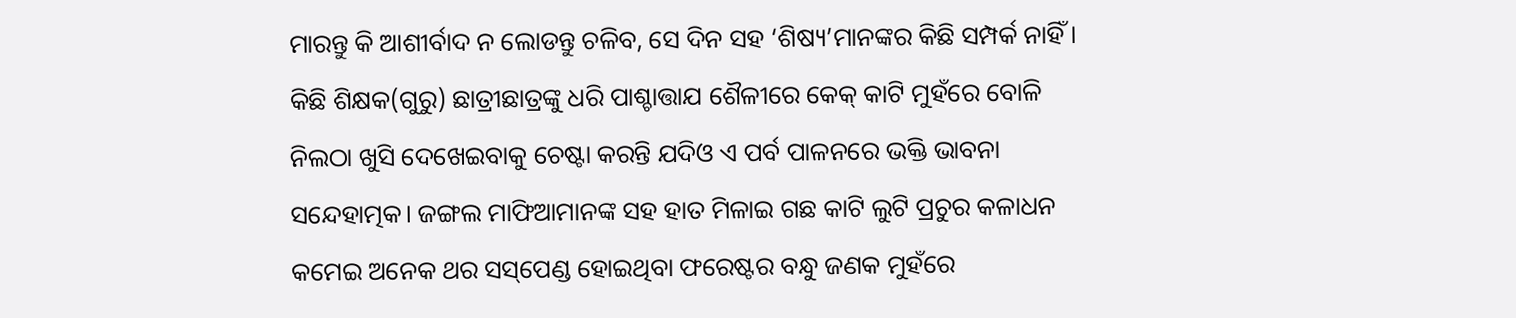ମାରନ୍ତୁ କି ଆଶୀର୍ବାଦ ନ ଲୋଡନ୍ତୁ ଚଳିବ, ସେ ଦିନ ସହ ‘ଶିଷ୍ୟ’ମାନଙ୍କର କିଛି ସମ୍ପର୍କ ନାହିଁ। କିଛି ଶିକ୍ଷକ(ଗୁରୁ) ଛାତ୍ରୀଛାତ୍ରଙ୍କୁ ଧରି ପାଶ୍ଚାତ୍ତାଯ ଶୈଳୀରେ କେକ୍‌ କାଟି ମୁହଁରେ ବୋଳି ନିଲଠା ଖୁସି ଦେଖେଇବାକୁ ଚେଷ୍ଟା କରନ୍ତି ଯଦିଓ ଏ ପର୍ବ ପାଳନରେ ଭକ୍ତି ଭାବନା ସନ୍ଦେହାତ୍ମକ। ଜଙ୍ଗଲ ମାଫିଆମାନଙ୍କ ସହ ହାତ ମିଳାଇ ଗଛ କାଟି ଲୁଟି ପ୍ରଚୁର କଳାଧନ କମେଇ ଅନେକ ଥର ସସ୍‌ପେଣ୍ଡ ହୋଇଥିବା ଫରେଷ୍ଟର ବନ୍ଧୁ ଜଣକ ମୁହଁରେ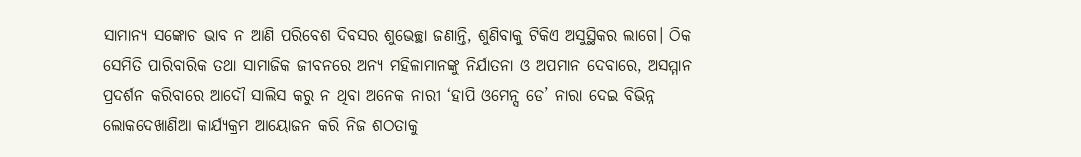ସାମାନ୍ୟ ସଙ୍କୋଚ ଭାବ ନ ଆଣି ପରିବେଶ ଦିବସର ଶୁଭେଚ୍ଛା ଜଣାନ୍ତି, ଶୁଣିବାକୁ ଟିକିଏ ଅସୁସ୍ଥିକର ଲାଗେ। ଠିକ ସେମିତି ପାରିବାରିକ ତଥା ସାମାଜିକ ଜୀବନରେ ଅନ୍ୟ ମହିଳାମାନଙ୍କୁ ନିର୍ଯାତନା ଓ ଅପମାନ ଦେବାରେ, ଅସମ୍ମାନ ପ୍ରଦର୍ଶନ କରିବାରେ ଆଦୌ ସାଲିସ କରୁ ନ ଥିବା ଅନେକ ନାରୀ ‘ହାପି ଓମେନ୍ସ ଡେ’ ନାରା ଦେଇ ବିଭିନ୍ନ ଲୋକଦେଖାଣିଆ କାର୍ଯ୍ୟକ୍ରମ ଆୟୋଜନ କରି ନିଜ ଶଠତାକୁ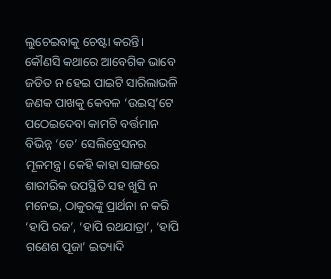ଲୁଚେଇବାକୁ ଚେଷ୍ଟା କରନ୍ତି।
କୌଣସି କଥାରେ ଆବେଗିକ ଭାବେ ଜଡିତ ନ ହେଇ ପାଇଟି ସାରିଲାଭଳି ଜଣକ ପାଖକୁ କେବଳ ‘ଉଇସ୍‌’ଟେ ପଠେଇଦେବା କାମଟି ବର୍ତ୍ତମାନ ବିଭିନ୍ନ ‘ଡେ’ ସେଲିବ୍ରେସନର ମୂଳମନ୍ତ୍ର। କେହି କାହା ସାଙ୍ଗରେ ଶାରୀରିକ ଉପସ୍ଥିତି ସହ ଖୁସି ନ ମନେଇ, ଠାକୁରଙ୍କୁ ପ୍ରାର୍ଥନା ନ କରି ‘ହାପି ରଜ’, ‘ହାପି ରଥଯାତ୍ରା’, ‘ହାପି ଗଣେଶ ପୂଜା’ ଇତ୍ୟାଦି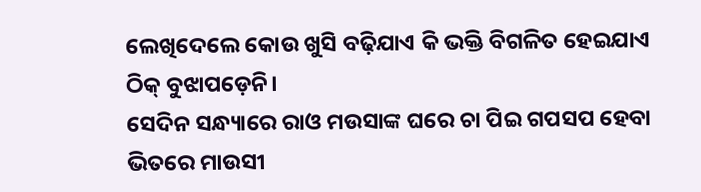ଲେଖିଦେଲେ କୋଉ ଖୁସି ବଢ଼ିଯାଏ କି ଭକ୍ତି ବିଗଳିତ ହେଇଯାଏ ଠିକ୍‌ ବୁଝାପଡ଼େନି।
ସେଦିନ ସନ୍ଧ୍ୟାରେ ରାଓ ମଉସାଙ୍କ ଘରେ ଚା ପିଇ ଗପସପ ହେବା ଭିତରେ ମାଉସୀ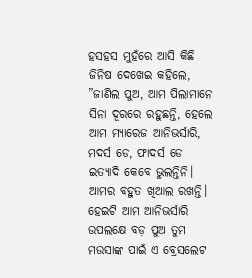ହସହସ ମୁହଁରେ ଆସି କିଛି ଜିନିଷ ଦେଖେଇ କହିଲେ, ”ଜାଣିଲ ପୁଅ, ଆମ ପିଲାମାନେ ସିନା ଦୂରରେ ରହୁଛନ୍ତି, ହେଲେ ଆମ ମ୍ୟାରେଜ ଆନିଭର୍ସାରି, ମଦର୍ସ ଡେ, ଫାଦର୍ସ ଡେ ଇତ୍ୟାଦି କେବେ ଭୁଲନ୍ତିନି। ଆମର ବହୁତ ଖିଆଲ ରଖନ୍ତି। ହେଇଟି ଆମ ଆନିଭର୍ସାରି ଉପଲକ୍ଷେ ବଡ଼ ପୁଅ ତୁମ ମଉସାଙ୍କ ପାଇଁ ଏ ବ୍ରେସଲେଟ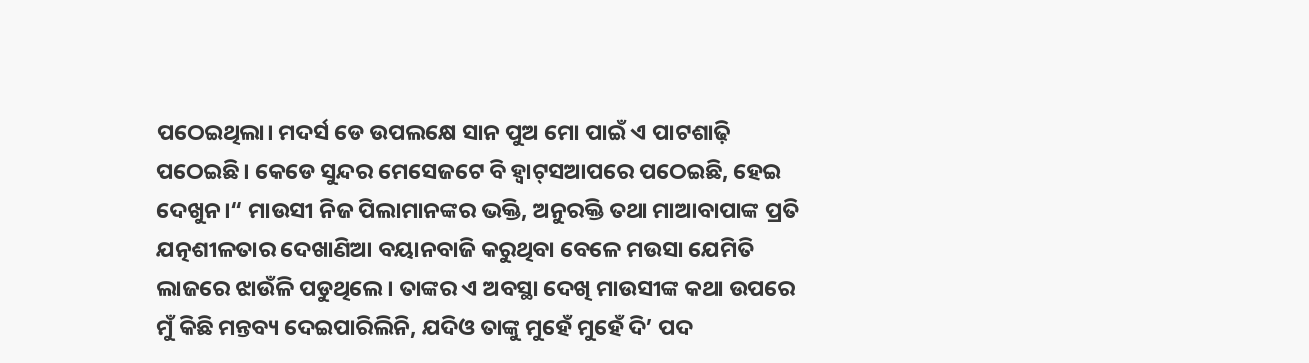ପଠେଇଥିଲା। ମଦର୍ସ ଡେ ଉପଲକ୍ଷେ ସାନ ପୁଅ ମୋ ପାଇଁ ଏ ପାଟଶାଢ଼ି ପଠେଇଛି। କେଡେ ସୁନ୍ଦର ମେସେଜଟେ ବି ହ୍ବାଟ୍‌ସଆପରେ ପଠେଇଛି, ହେଇ ଦେଖୁନ।“ ମାଉସୀ ନିଜ ପିଲାମାନଙ୍କର ଭକ୍ତି, ଅନୁରକ୍ତି ତଥା ମାଆବାପାଙ୍କ ପ୍ରତି ଯତ୍ନଶୀଳତାର ଦେଖାଣିଆ ବୟାନବାଜି କରୁଥିବା ବେଳେ ମଉସା ଯେମିତି ଲାଜରେ ଝାଉଁଳି ପଡୁଥିଲେ। ତାଙ୍କର ଏ ଅବସ୍ଥା ଦେଖି ମାଉସୀଙ୍କ କଥା ଉପରେ ମୁଁ କିଛି ମନ୍ତବ୍ୟ ଦେଇପାରିଲିନି, ଯଦିଓ ତାଙ୍କୁ ମୁହେଁ ମୁହେଁ ଦି’ ପଦ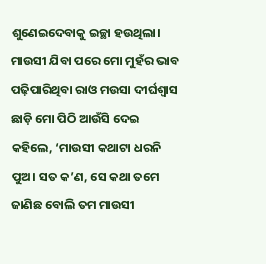ଶୁଣେଇଦେବାକୁ ଇଚ୍ଛା ହଉଥିଲା। ମାଉସୀ ଯିବା ପରେ ମୋ ମୁହଁର ଭାବ ପଢ଼ିପାରିଥିବା ରାଓ ମଉସା ଦୀର୍ଘଶ୍ବାସ ଛାଡ଼ି ମୋ ପିଠି ଆଉଁସି ଦେଇ କହିଲେ, ‘ମାଉସୀ କଥାଟା ଧରନି ପୁଅ। ସତ କ’ଣ, ସେ କଥା ତମେ ଜାଣିଛ ବୋଲି ତମ ମାଉସୀ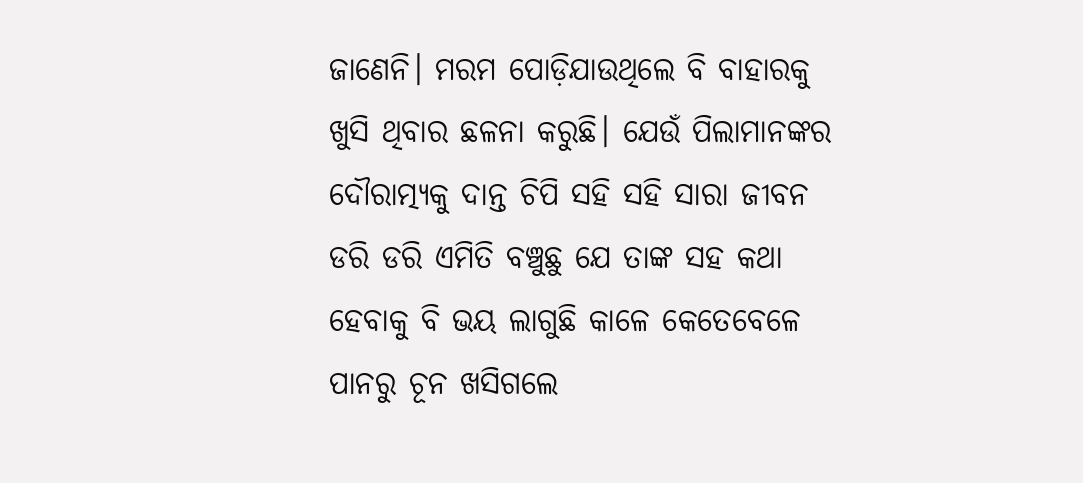ଜାଣେନି। ମରମ ପୋଡ଼ିଯାଉଥିଲେ ବି ବାହାରକୁ ଖୁସି ଥିବାର ଛଳନା କରୁଛି। ଯେଉଁ ପିଲାମାନଙ୍କର ଦୌରାତ୍ମ୍ୟକୁ ଦାନ୍ତ ଚିପି ସହି ସହି ସାରା ଜୀବନ ଡରି ଡରି ଏମିତି ବଞ୍ଚୁଛୁ ଯେ ତାଙ୍କ ସହ କଥା ହେବାକୁ ବି ଭୟ ଲାଗୁଛି କାଳେ କେତେବେଳେ ପାନରୁ ଚୂନ ଖସିଗଲେ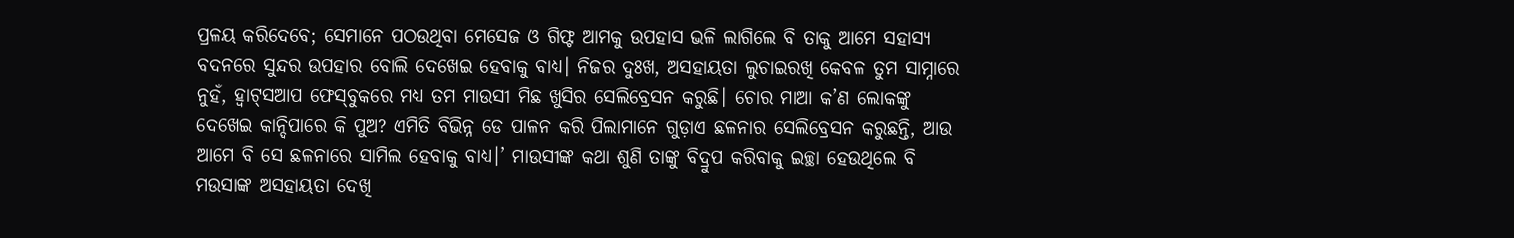ପ୍ରଳୟ କରିଦେବେ; ସେମାନେ ପଠଉଥିବା ମେସେଜ ଓ ଗିଫ୍ଟ ଆମକୁ ଉପହାସ ଭଳି ଲାଗିଲେ ବି ତାକୁ ଆମେ ସହାସ୍ୟ ବଦନରେ ସୁନ୍ଦର ଉପହାର ବୋଲି ଦେଖେଇ ହେବାକୁ ବାଧ୍ୟ। ନିଜର ଦୁଃଖ, ଅସହାୟତା ଲୁଚାଇରଖି କେବଳ ତୁମ ସାମ୍ନାରେ ନୁହଁ, ହ୍ବାଟ୍‌ସଆପ ଫେସ୍‌ବୁକରେ ମଧ୍ୟ ତମ ମାଉସୀ ମିଛ ଖୁସିର ସେଲିବ୍ରେସନ କରୁଛି। ଚୋର ମାଆ କ’ଣ ଲୋକଙ୍କୁ ଦେଖେଇ କାନ୍ଦିପାରେ କି ପୁଅ? ଏମିତି ବିଭିନ୍ନ ଡେ ପାଳନ କରି ପିଲାମାନେ ଗୁଡ଼ାଏ ଛଳନାର ସେଲିବ୍ରେସନ କରୁଛନ୍ତି, ଆଉ ଆମେ ବି ସେ ଛଳନାରେ ସାମିଲ ହେବାକୁ ବାଧ୍ୟ।’ ମାଉସୀଙ୍କ କଥା ଶୁଣି ତାଙ୍କୁ ବିଦ୍ରୁପ କରିବାକୁ ଇଚ୍ଛା ହେଉଥିଲେ ବି ମଉସାଙ୍କ ଅସହାୟତା ଦେଖି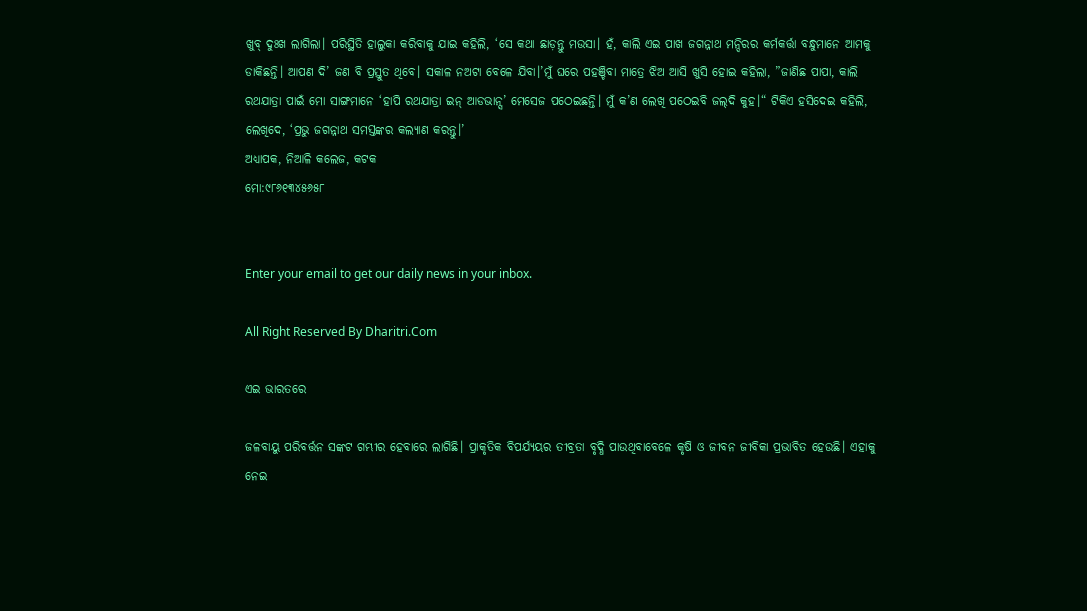ଖୁବ୍‌ ଦୁଃଖ ଲାଗିଲା। ପରିସ୍ଥିତି ହାଲୁକା କରିବାକୁ ଯାଇ କହିଲି, ‘ସେ କଥା ଛାଡ଼ନ୍ତୁ ମଉସା। ହଁ, କାଲି ଏଇ ପାଖ ଜଗନ୍ନାଥ ମନ୍ଦିରର କର୍ମକର୍ତ୍ତା ବନ୍ଧୁମାନେ ଆମକୁ ଡାକିଛନ୍ତି। ଆପଣ ଦି’ ଜଣ ବି ପ୍ରସ୍ତୁତ ଥିବେ। ସକାଳ ନଅଟା ବେଳେ ଯିବା।’ମୁଁ ଘରେ ପହଞ୍ଚିବା ମାତ୍ରେ ଝିଅ ଆସି ଖୁସି ହୋଇ କହିଲା, ”ଜାଣିଛ ପାପା, କାଲି ରଥଯାତ୍ରା ପାଇଁ ମୋ ସାଙ୍ଗମାନେ ‘ହାପି ରଥଯାତ୍ରା ଇନ୍‌ ଆଡଭାନ୍ସ’ ମେସେଜ ପଠେଇଛନ୍ତି। ମୁଁ କ’ଣ ଲେଖି ପଠେଇବି ଜଲ୍‌ଦି କୁହ।“ ଟିକିଏ ହସିଦେଇ କହିଲି, ଲେଖିଦେ, ‘ପ୍ରଭୁ ଜଗନ୍ନାଥ ସମସ୍ତଙ୍କର କଲ୍ୟାଣ କରନ୍ତୁ।’
ଅଧ୍ୟାପକ, ନିଆଳି କଲେଜ, କଟକ
ମୋ:୯୮୬୧୩୪୫୬୫୮


Enter your email to get our daily news in your inbox.

All Right Reserved By Dharitri.Com

ଏଇ ଭାରତରେ

ଜଳବାୟୁ ପରିବର୍ତ୍ତନ ସଙ୍କଟ ଗମ୍ଭୀର ହେବାରେ ଲାଗିଛି। ପ୍ରାକୃତିକ ବିପର୍ଯ୍ୟୟର ତୀବ୍ରତା ବୃଦ୍ଧି ପାଉଥିବାବେଳେ କୃଷି ଓ ଜୀବନ ଜୀବିକା ପ୍ରଭାବିତ ହେଉଛି। ଏହାକୁ ନେଇ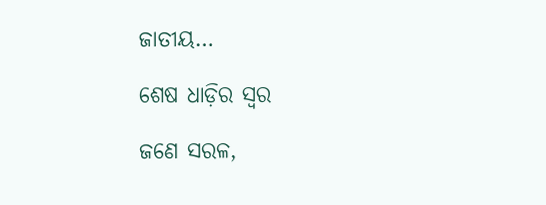ଜାତୀୟ…

ଶେଷ ଧାଡ଼ିର ସ୍ବର

ଜଣେ ସରଳ,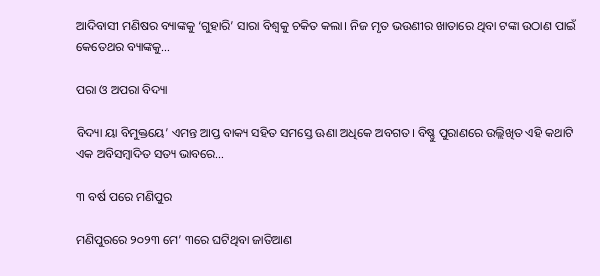ଆଦିବାସୀ ମଣିଷର ବ୍ୟାଙ୍କକୁ ‘ଗୁହାରି’ ସାରା ବିଶ୍ୱକୁ ଚକିତ କଲା। ନିଜ ମୃତ ଭଉଣୀର ଖାତାରେ ଥିବା ଟଙ୍କା ଉଠାଣ ପାଇଁ କେତେଥର ବ୍ୟାଙ୍କକୁ…

ପରା ଓ ଅପରା ବିଦ୍ୟା

ବିଦ୍ୟା ୟା ବିମୁକ୍ତୟେ’ ଏମନ୍ତ ଆପ୍ତ ବାକ୍ୟ ସହିତ ସମସ୍ତେ ଊଣା ଅଧିକେ ଅବଗତ। ବିଷ୍ଣୁ ପୁରାଣରେ ଉଲ୍ଲିଖିତ ଏହି କଥାଟି ଏକ ଅବିସମ୍ବାଦିତ ସତ୍ୟ ଭାବରେ…

୩ ବର୍ଷ ପରେ ମଣିପୁର

ମଣିପୁରରେ ୨୦୨୩ ମେ’ ୩ରେ ଘଟିଥିବା ଜାତିଆଣ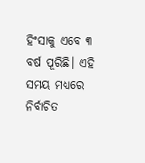ହିଂସାକୁ ଏବେ ୩ ବର୍ଷ ପୂରିଛି। ଏହି ସମୟ ମଧ୍ୟରେ ନିର୍ବାଚିତ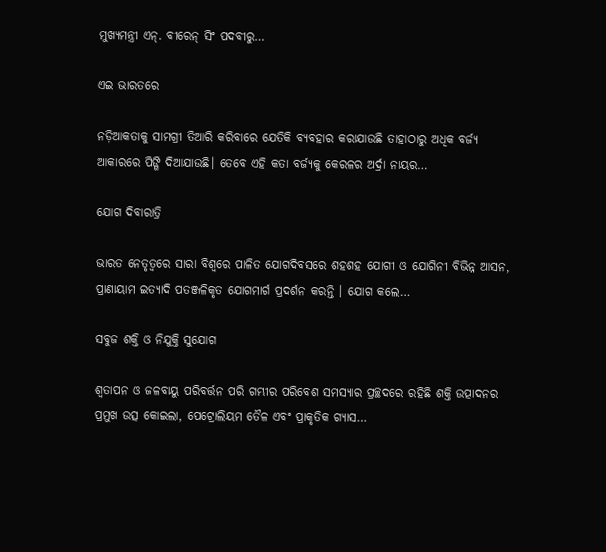ମୁଖ୍ୟମନ୍ତ୍ରୀ ଏନ୍‌. ବୀରେନ୍‌ ସିଂ ପଦବୀରୁ…

ଏଇ ଭାରତରେ

ନଡ଼ିଆକତାକୁ ସାମଗ୍ରୀ ତିଆରି କରିବାରେ ଯେତିକି ବ୍ୟବହାର କରାଯାଉଛି ତାହାଠାରୁ ଅଧିକ ବର୍ଜ୍ୟ ଆକାରରେ ପିଙ୍ଗି ଦିଆଯାଉଛି। ତେବେ ଏହି କତା ବର୍ଜ୍ୟକୁ କେରଳର ଅର୍ଦ୍ରା ନାୟର…

ଯୋଗ ଦିବାରାତ୍ରି

ଭାରତ ନେତୃତ୍ୱରେ ସାରା ବିଶ୍ୱରେ ପାଳିତ ଯୋଗଦିବସରେ ଶହଶହ ଯୋଗୀ ଓ ଯୋଗିନୀ ବିଭିନ୍ନ ଆସନ, ପ୍ରାଣାୟାମ ଇତ୍ୟାଦି ପତଞ୍ଜଳିକୃତ ଯୋଗମାର୍ଗ ପ୍ରଦର୍ଶନ କରନ୍ତି । ଯୋଗ କଲେ…

ସବୁଜ ଶକ୍ତି ଓ ନିଯୁକ୍ତି ସୁଯୋଗ

ଶ୍ୱତାପନ ଓ ଜଳବାୟୁ ପରିବର୍ତ୍ତନ ପରି ଗମ୍ଭୀର ପରିବେଶ ସମସ୍ୟାର ପ୍ରଚ୍ଛଦରେ ରହିଛି ଶକ୍ତି ଉତ୍ପାଦନର ପ୍ରମୁଖ ଉତ୍ସ କୋଇଲା, ପେଟ୍ରୋଲିୟମ ତୈଳ ଏବଂ ପ୍ରାକୃତିକ ଗ୍ୟାସ…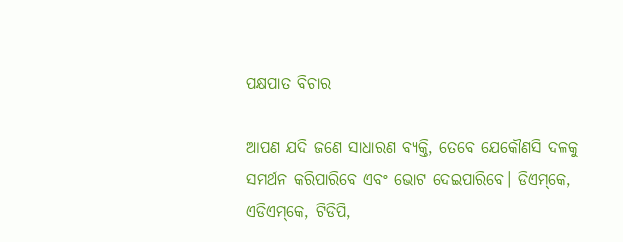ପକ୍ଷପାତ ବିଚାର

ଆପଣ ଯଦି ଜଣେ ସାଧାରଣ ବ୍ୟକ୍ତି, ତେବେ ଯେକୌଣସି ଦଳକୁ ସମର୍ଥନ କରିପାରିବେ ଏବଂ ଭୋଟ ଦେଇପାରିବେ। ଡିଏମ୍‌କେ, ଏଡିଏମ୍‌କେ, ଟିଡିପି,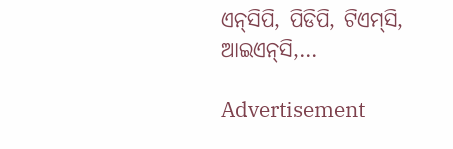ଏନ୍‌ସିପି, ପିଡିପି, ଟିଏମ୍‌ସି, ଆଇଏନ୍‌ସି,…

Advertisement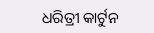ଧରିତ୍ରୀ କାର୍ଟୁନ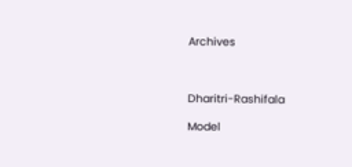Archives



Dharitri-Rashifala

Model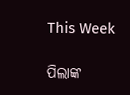This Week

ପିଲାଙ୍କ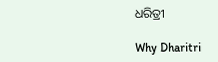ଧରିତ୍ରୀ

Why Dharitri